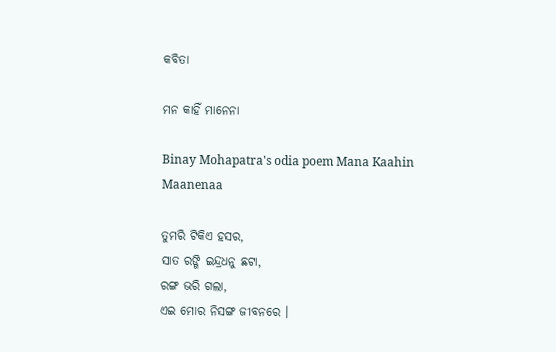କବିତା

ମନ କାହିଁ ମାନେନା

Binay Mohapatra's odia poem Mana Kaahin Maanenaa

ତୁମରି ଟିକିଏ ହସର,
ସାତ ରଙ୍ଗି ଇନ୍ଦ୍ରଧନୁ ଛଟା,
ରଙ୍ଗ ଭରି ଗଲା,
ଏଇ ମୋର ନିସଙ୍ଗ ଜୀବନରେ ।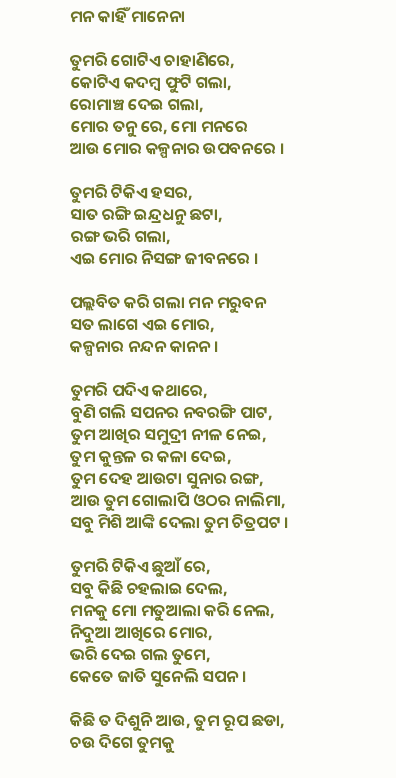ମନ କାହିଁ ମାନେନା

ତୁମରି ଗୋଟିଏ ଚାହାଣିରେ,
କୋଟିଏ କଦମ୍ବ ଫୁଟି ଗଲା,
ରୋମାଞ୍ଚ ଦେଇ ଗଲା,
ମୋର ତନୁ ରେ, ମୋ ମନରେ
ଆଉ ମୋର କଳ୍ପନାର ଉପବନରେ ।

ତୁମରି ଟିକିଏ ହସର,
ସାତ ରଙ୍ଗି ଇନ୍ଦ୍ରଧନୁ ଛଟା,
ରଙ୍ଗ ଭରି ଗଲା,
ଏଇ ମୋର ନିସଙ୍ଗ ଜୀବନରେ ।

ପଲ୍ଲବିତ କରି ଗଲା ମନ ମରୁବନ
ସତ ଲାଗେ ଏଇ ମୋର,
କଳ୍ପନାର ନନ୍ଦନ କାନନ ।

ତୁମରି ପଦିଏ କଥାରେ,
ବୁଣି ଗଲି ସପନର ନବରଙ୍ଗି ପାଟ,
ତୁମ ଆଖିର ସମୁଦ୍ରୀ ନୀଳ ନେଇ,
ତୁମ କୁନ୍ତଳ ର କଳା ଦେଇ,
ତୁମ ଦେହ ଆଉଟା ସୁନାର ରଙ୍ଗ,
ଆଉ ତୁମ ଗୋଲାପି ଓଠର ନାଲିମା,
ସବୁ ମିଶି ଆଙ୍କି ଦେଲା ତୁମ ଚିତ୍ରପଟ ।

ତୁମରି ଟିକିଏ ଛୁଆଁ ରେ,
ସବୁ କିଛି ଚହଲାଇ ଦେଲ,
ମନକୁ ମୋ ମତୁଆଲା କରି ନେଲ,
ନିଦୁଆ ଆଖିରେ ମୋର,
ଭରି ଦେଇ ଗଲ ତୁମେ,
କେତେ ଜାତି ସୁନେଲି ସପନ ।

କିଛି ତ ଦିଶୁନି ଆଉ, ତୁମ ରୂପ ଛଡା,
ଚଉ ଦିଗେ ତୁମକୁ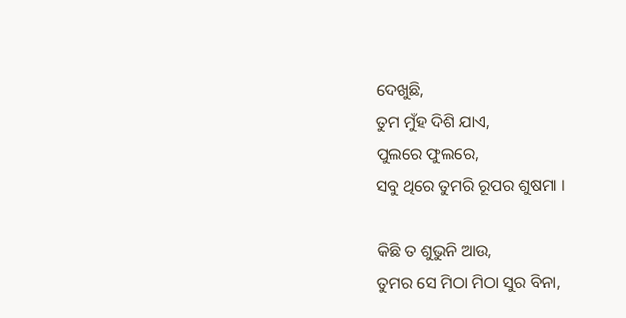ଦେଖୁଛି,
ତୁମ ମୁଁହ ଦିଶି ଯାଏ,
ପୁଲରେ ଫୁଲରେ,
ସବୁ ଥିରେ ତୁମରି ରୂପର ଶୁଷମା ।

କିଛି ତ ଶୁଭୁନି ଆଉ,
ତୁମର ସେ ମିଠା ମିଠା ସୁର ବିନା,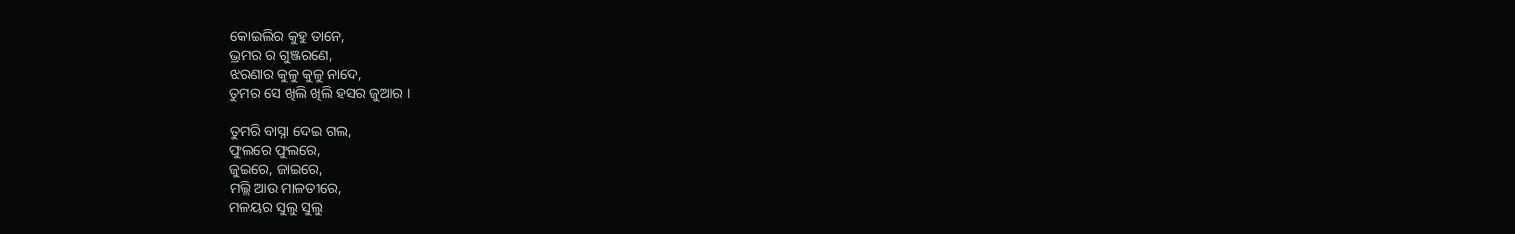କୋଇଲିର କୁହୁ ତାନେ,
ଭ୍ରମର ର ଗୁଞ୍ଜରଣେ,
ଝରଣାର କୁଳୁ କୁଳୁ ନାଦେ,
ତୁମର ସେ ଖିଲି ଖିଲି ହସର ଜୁଆର ।

ତୁମରି ବାସ୍ନା ଦେଇ ଗଲ,
ଫୁଲରେ ଫୁଲରେ,
ଜୁଇରେ, ଜାଇରେ,
ମଲ୍ଲି ଆଉ ମାଳତୀରେ,
ମଳୟର ସୁଲୁ ସୁଲୁ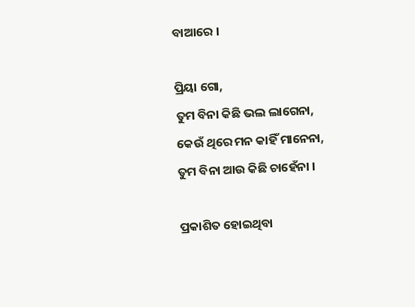ବାଆରେ ।

ପ୍ରିୟା ଗୋ,
ତୁମ ବିନା କିଛି ଭଲ ଲାଗେନା,
କେଉଁ ଥିରେ ମନ କାହିଁ ମାନେନା,
ତୁମ ବିନା ଆଉ କିଛି ଚାହେଁନା ।

ପ୍ରକାଶିତ ହୋଇଥିବା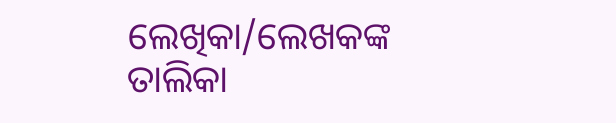ଲେଖିକା/ଲେଖକଙ୍କ ତାଲିକା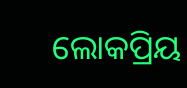ଲୋକପ୍ରିୟ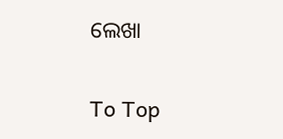ଲେଖା

To Top